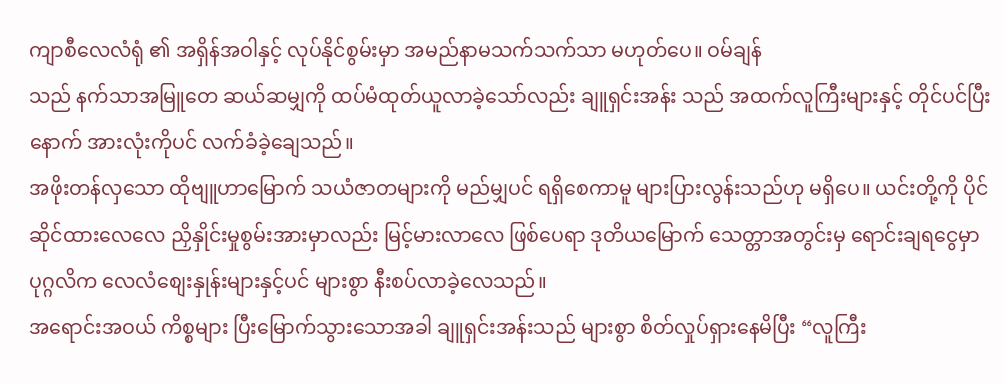ကျာစီလေလံရုံ ၏ အရှိန်အဝါနှင့် လုပ်နိုင်စွမ်းမှာ အမည်နာမသက်သက်သာ မဟုတ်ပေ။ ဝမ်ချန်
သည် နက်သာအမြူတေ ဆယ်ဆမျှကို ထပ်မံထုတ်ယူလာခဲ့သော်လည်း ချူရှင်းအန်း သည် အထက်လူကြီးများနှင့် တိုင်ပင်ပြီးနောက် အားလုံးကိုပင် လက်ခံခဲ့ချေသည်။
အဖိုးတန်လှသော ထိုဗျူဟာမြောက် သယံဇာတများကို မည်မျှပင် ရရှိစေကာမူ များပြားလွန်းသည်ဟု မရှိပေ။ ယင်းတို့ကို ပိုင်ဆိုင်ထားလေလေ ညှိနှိုင်းမှုစွမ်းအားမှာလည်း မြင့်မားလာလေ ဖြစ်ပေရာ ဒုတိယမြောက် သေတ္တာအတွင်းမှ ရောင်းချရငွေမှာ ပုဂ္ဂလိက လေလံစျေးနှုန်းများနှင့်ပင် များစွာ နီးစပ်လာခဲ့လေသည်။
အရောင်းအဝယ် ကိစ္စများ ပြီးမြောက်သွားသောအခါ ချူရှင်းအန်းသည် များစွာ စိတ်လှုပ်ရှားနေမိပြီး “လူကြီး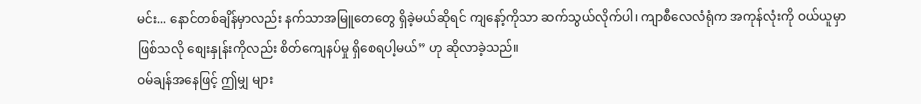မင်း... နောင်တစ်ချိန်မှာလည်း နက်သာအမြူတေတွေ ရှိခဲ့မယ်ဆိုရင် ကျနော့်ကိုသာ ဆက်သွယ်လိုက်ပါ၊ ကျာစီလေလံရုံက အကုန်လုံးကို ဝယ်ယူမှာဖြစ်သလို စျေးနှုန်းကိုလည်း စိတ်ကျေနပ်မှု ရှိစေရပါ့မယ်” ဟု ဆိုလာခဲ့သည်။
ဝမ်ချန်အနေဖြင့် ဤမျှ များ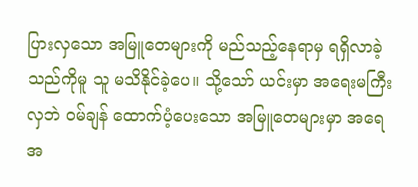ပြားလှသော အမြူတေများကို မည်သည့်နေရာမှ ရရှိလာခဲ့သည်ကိုမူ သူ မသိနိုင်ခဲ့ပေ။ သို့သော် ယင်းမှာ အရေးမကြီးလှဘဲ ဝမ်ချန် ထောက်ပံ့ပေးသော အမြူတေများမှာ အရေအ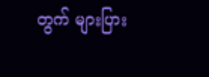တွက် များပြား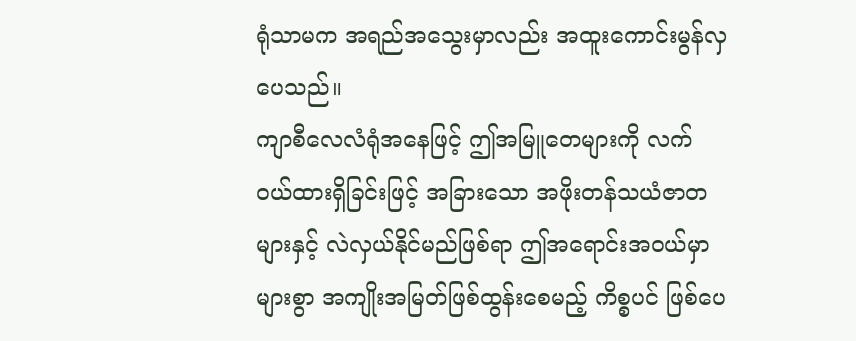ရုံသာမက အရည်အသွေးမှာလည်း အထူးကောင်းမွန်လှပေသည်။
ကျာစီလေလံရုံအနေဖြင့် ဤအမြူတေများကို လက်ဝယ်ထားရှိခြင်းဖြင့် အခြားသော အဖိုးတန်သယံဇာတများနှင့် လဲလှယ်နိုင်မည်ဖြစ်ရာ ဤအရောင်းအဝယ်မှာ များစွာ အကျိုးအမြတ်ဖြစ်ထွန်းစေမည့် ကိစ္စပင် ဖြစ်ပေ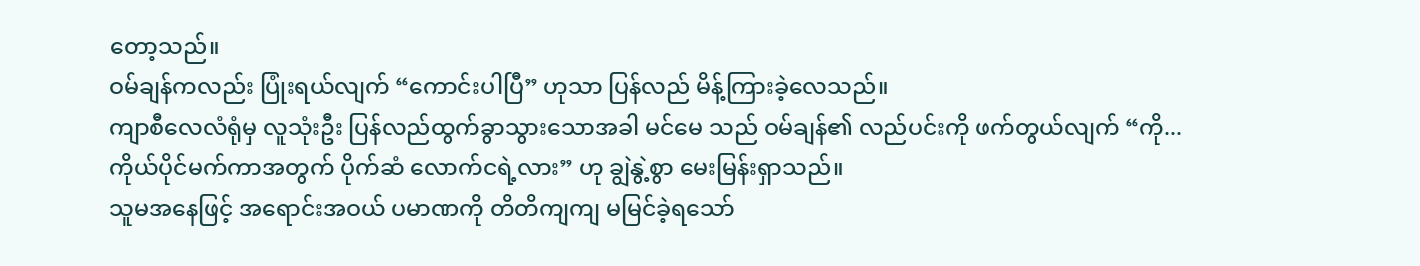တော့သည်။
ဝမ်ချန်ကလည်း ပြုံးရယ်လျက် “ကောင်းပါပြီ” ဟုသာ ပြန်လည် မိန့်ကြားခဲ့လေသည်။
ကျာစီလေလံရုံမှ လူသုံးဦး ပြန်လည်ထွက်ခွာသွားသောအခါ မင်မေ သည် ဝမ်ချန်၏ လည်ပင်းကို ဖက်တွယ်လျက် “ကို... ကိုယ်ပိုင်မက်ကာအတွက် ပိုက်ဆံ လောက်ငရဲ့လား” ဟု ချွဲနွဲ့စွာ မေးမြန်းရှာသည်။
သူမအနေဖြင့် အရောင်းအဝယ် ပမာဏကို တိတိကျကျ မမြင်ခဲ့ရသော်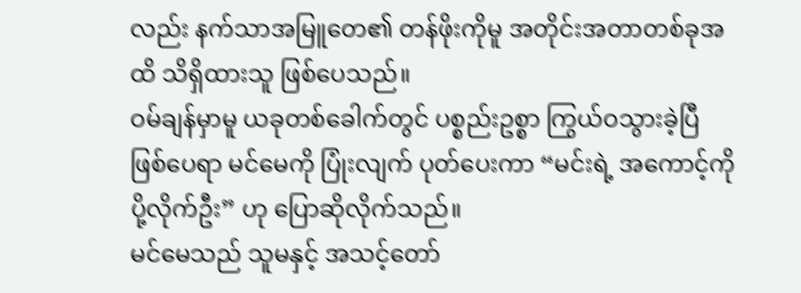လည်း နက်သာအမြူတေ၏ တန်ဖိုးကိုမူ အတိုင်းအတာတစ်ခုအထိ သိရှိထားသူ ဖြစ်ပေသည်။
ဝမ်ချန်မှာမူ ယခုတစ်ခေါက်တွင် ပစ္စည်းဥစ္စာ ကြွယ်ဝသွားခဲ့ပြီ ဖြစ်ပေရာ မင်မေကို ပြုံးလျက် ပုတ်ပေးကာ “မင်းရဲ့ အကောင့်ကို ပို့လိုက်ဦး” ဟု ပြောဆိုလိုက်သည်။
မင်မေသည် သူမနှင့် အသင့်တော်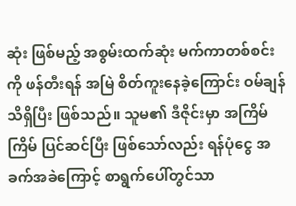ဆုံး ဖြစ်မည့် အစွမ်းထက်ဆုံး မက်ကာတစ်စင်းကို ဖန်တီးရန် အမြဲ စိတ်ကူးနေခဲ့ကြောင်း ဝမ်ချန် သိရှိပြီး ဖြစ်သည်။ သူမ၏ ဒီဇိုင်းမှာ အကြိမ်ကြိမ် ပြင်ဆင်ပြီး ဖြစ်သော်လည်း ရန်ပုံငွေ အခက်အခဲကြောင့် စာရွက်ပေါ်တွင်သာ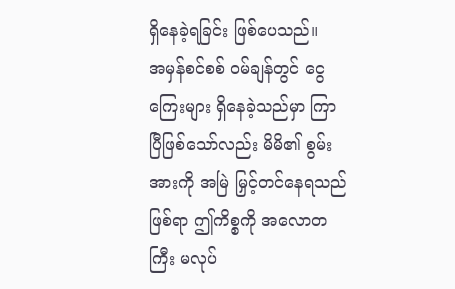ရှိနေခဲ့ရခြင်း ဖြစ်ပေသည်။
အမှန်စင်စစ် ဝမ်ချန်တွင် ငွေကြေးများ ရှိနေခဲ့သည်မှာ ကြာပြီဖြစ်သော်လည်း မိမိ၏ စွမ်းအားကို အမြဲ မြှင့်တင်နေရသည်ဖြစ်ရာ ဤကိစ္စကို အလောတကြီး မလုပ်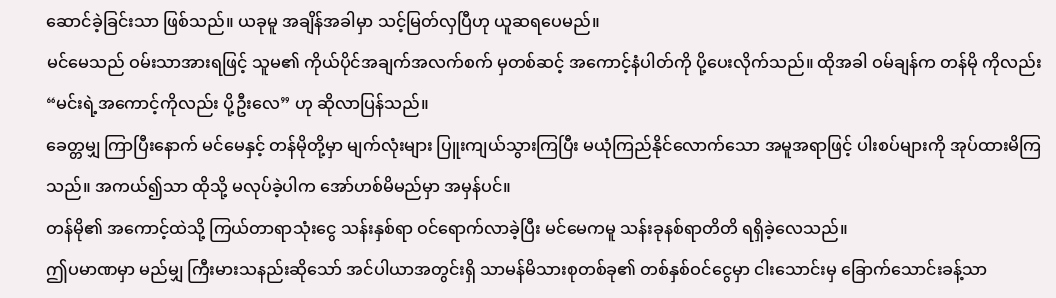ဆောင်ခဲ့ခြင်းသာ ဖြစ်သည်။ ယခုမူ အချိန်အခါမှာ သင့်မြတ်လှပြီဟု ယူဆရပေမည်။
မင်မေသည် ဝမ်းသာအားရဖြင့် သူမ၏ ကိုယ်ပိုင်အချက်အလက်စက် မှတစ်ဆင့် အကောင့်နံပါတ်ကို ပို့ပေးလိုက်သည်။ ထိုအခါ ဝမ်ချန်က တန်မို ကိုလည်း “မင်းရဲ့အကောင့်ကိုလည်း ပို့ဦးလေ” ဟု ဆိုလာပြန်သည်။
ခေတ္တမျှ ကြာပြီးနောက် မင်မေနှင့် တန်မိုတို့မှာ မျက်လုံးများ ပြူးကျယ်သွားကြပြီး မယုံကြည်နိုင်လောက်သော အမူအရာဖြင့် ပါးစပ်များကို အုပ်ထားမိကြသည်။ အကယ်၍သာ ထိုသို့ မလုပ်ခဲ့ပါက အော်ဟစ်မိမည်မှာ အမှန်ပင်။
တန်မို၏ အကောင့်ထဲသို့ ကြယ်တာရာသုံးငွေ သန်းနှစ်ရာ ဝင်ရောက်လာခဲ့ပြီး မင်မေကမူ သန်းခုနစ်ရာတိတိ ရရှိခဲ့လေသည်။
ဤပမာဏမှာ မည်မျှ ကြီးမားသနည်းဆိုသော် အင်ပါယာအတွင်းရှိ သာမန်မိသားစုတစ်ခု၏ တစ်နှစ်ဝင်ငွေမှာ ငါးသောင်းမှ ခြောက်သောင်းခန့်သာ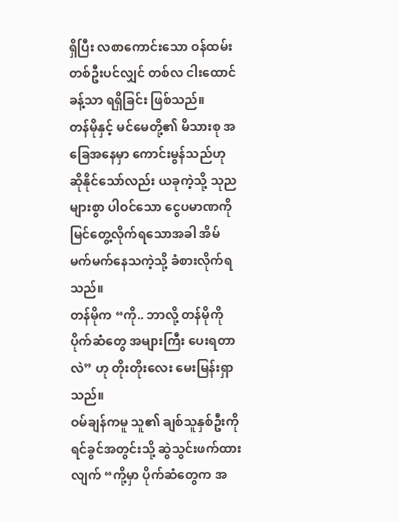ရှိပြီး လစာကောင်းသော ဝန်ထမ်းတစ်ဦးပင်လျှင် တစ်လ ငါးထောင်ခန့်သာ ရရှိခြင်း ဖြစ်သည်။
တန်မိုနှင့် မင်မေတို့၏ မိသားစု အခြေအနေမှာ ကောင်းမွန်သည်ဟု ဆိုနိုင်သော်လည်း ယခုကဲ့သို့ သုညများစွာ ပါဝင်သော ငွေပမာဏကို မြင်တွေ့လိုက်ရသောအခါ အိမ်မက်မက်နေသကဲ့သို့ ခံစားလိုက်ရသည်။
တန်မိုက “ကို.. ဘာလို့ တန်မိုကို ပိုက်ဆံတွေ အများကြီး ပေးရတာလဲ” ဟု တိုးတိုးလေး မေးမြန်းရှာသည်။
ဝမ်ချန်ကမူ သူ၏ ချစ်သူနှစ်ဦးကို ရင်ခွင်အတွင်းသို့ ဆွဲသွင်းဖက်ထားလျက် “ကို့မှာ ပိုက်ဆံတွေက အ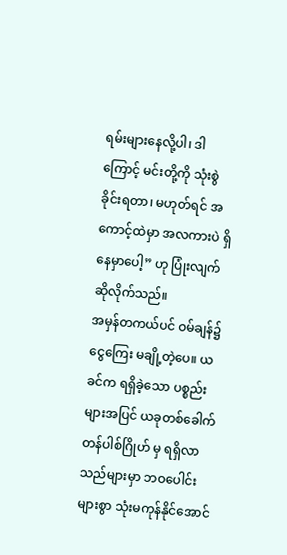ရမ်းများနေလို့ပါ၊ ဒါကြောင့် မင်းတို့ကို သုံးစွဲခိုင်းရတာ၊ မဟုတ်ရင် အကောင့်ထဲမှာ အလကားပဲ ရှိနေမှာပေါ့” ဟု ပြုံးလျက် ဆိုလိုက်သည်။
အမှန်တကယ်ပင် ဝမ်ချန်၌ ငွေကြေး မချို့တဲ့ပေ။ ယခင်က ရရှိခဲ့သော ပစ္စည်းများအပြင် ယခုတစ်ခေါက် တန်ပါစ်ဂြိုဟ် မှ ရရှိလာသည်များမှာ ဘဝပေါင်းများစွာ သုံးမကုန်နိုင်အောင်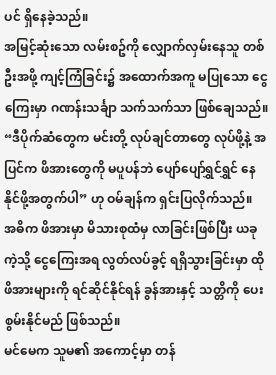ပင် ရှိနေခဲ့သည်။
အမြင့်ဆုံးသော လမ်းစဥ်ကို လျှောက်လှမ်းနေသူ တစ်ဦးအဖို့ ကျင့်ကြံခြင်း၌ အထောက်အကူ မပြုသော ငွေကြေးမှာ ဂဏန်းသင်္ချာ သက်သက်သာ ဖြစ်ချေသည်။
“ဒီပိုက်ဆံတွေက မင်းတို့ လုပ်ချင်တာတွေ လုပ်ဖို့နဲ့ အပြင်က ဖိအားတွေကို မပူပန်ဘဲ ပျော်ပျော်ရွှင်ရွှင် နေနိုင်ဖို့အတွက်ပါ” ဟု ဝမ်ချန်က ရှင်းပြလိုက်သည်။
အဓိက ဖိအားမှာ မိသားစုထံမှ လာခြင်းဖြစ်ပြီး ယခုကဲ့သို့ ငွေကြေးအရ လွတ်လပ်ခွင့် ရရှိသွားခြင်းမှာ ထိုဖိအားများကို ရင်ဆိုင်နိုင်ရန် ခွန်အားနှင့် သတ္တိကို ပေးစွမ်းနိုင်မည် ဖြစ်သည်။
မင်မေက သူမ၏ အကောင့်မှာ တန်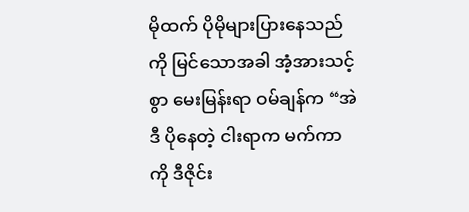မိုထက် ပိုမိုများပြားနေသည်ကို မြင်သောအခါ အံ့အားသင့်စွာ မေးမြန်းရာ ဝမ်ချန်က “အဲဒီ ပိုနေတဲ့ ငါးရာက မက်ကာကို ဒီဇိုင်း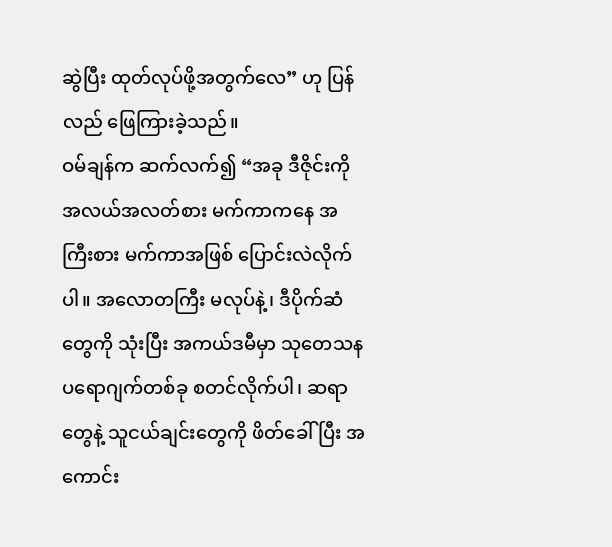ဆွဲပြီး ထုတ်လုပ်ဖို့အတွက်လေ” ဟု ပြန်လည် ဖြေကြားခဲ့သည်။
ဝမ်ချန်က ဆက်လက်၍ “အခု ဒီဇိုင်းကို အလယ်အလတ်စား မက်ကာကနေ အကြီးစား မက်ကာအဖြစ် ပြောင်းလဲလိုက်ပါ။ အလောတကြီး မလုပ်နဲ့၊ ဒီပိုက်ဆံတွေကို သုံးပြီး အကယ်ဒမီမှာ သုတေသန ပရောဂျက်တစ်ခု စတင်လိုက်ပါ၊ ဆရာတွေနဲ့ သူငယ်ချင်းတွေကို ဖိတ်ခေါ်ပြီး အကောင်း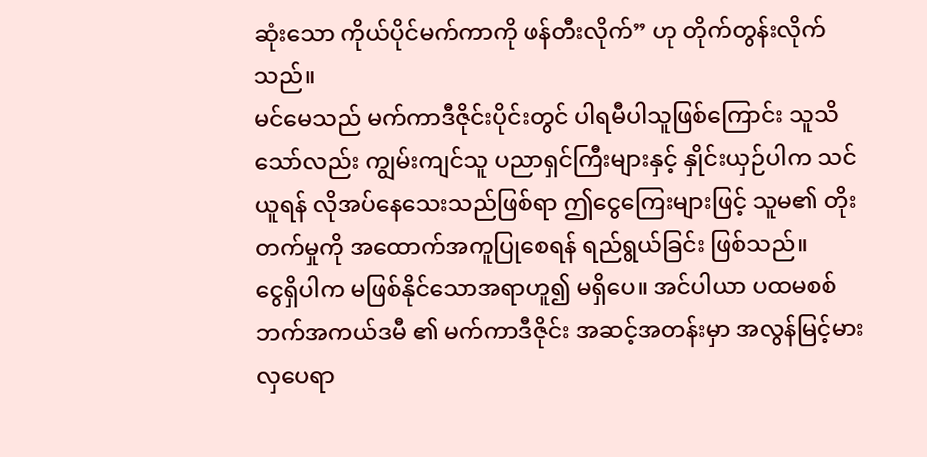ဆုံးသော ကိုယ်ပိုင်မက်ကာကို ဖန်တီးလိုက်” ဟု တိုက်တွန်းလိုက်သည်။
မင်မေသည် မက်ကာဒီဇိုင်းပိုင်းတွင် ပါရမီပါသူဖြစ်ကြောင်း သူသိသော်လည်း ကျွမ်းကျင်သူ ပညာရှင်ကြီးများနှင့် နှိုင်းယှဉ်ပါက သင်ယူရန် လိုအပ်နေသေးသည်ဖြစ်ရာ ဤငွေကြေးများဖြင့် သူမ၏ တိုးတက်မှုကို အထောက်အကူပြုစေရန် ရည်ရွယ်ခြင်း ဖြစ်သည်။
ငွေရှိပါက မဖြစ်နိုင်သောအရာဟူ၍ မရှိပေ။ အင်ပါယာ ပထမစစ်ဘက်အကယ်ဒမီ ၏ မက်ကာဒီဇိုင်း အဆင့်အတန်းမှာ အလွန်မြင့်မားလှပေရာ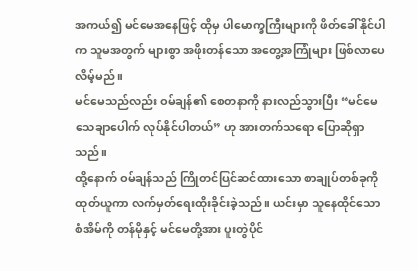အကယ်၍ မင်မေအနေဖြင့် ထိုမှ ပါမောက္ခကြီးများကို ဖိတ်ခေါ်နိုင်ပါက သူမအတွက် များစွာ အဖိုးတန်သော အတွေ့အကြုံများ ဖြစ်လာပေလိမ့်မည်။
မင်မေသည်လည်း ဝမ်ချန်၏ စေတနာကို နားလည်သွားပြီး “မင်မေ သေချာပေါက် လုပ်နိုင်ပါတယ်” ဟု အားတက်သရော ပြောဆိုရှာသည်။
ထို့နောက် ဝမ်ချန်သည် ကြိုတင်ပြင်ဆင်ထားသော စာချုပ်တစ်ခုကို ထုတ်ယူကာ လက်မှတ်ရေးထိုးခိုင်းခဲ့သည်။ ယင်းမှာ သူနေထိုင်သော စံအိမ်ကို တန်မိုနှင့် မင်မေတို့အား ပူးတွဲပိုင်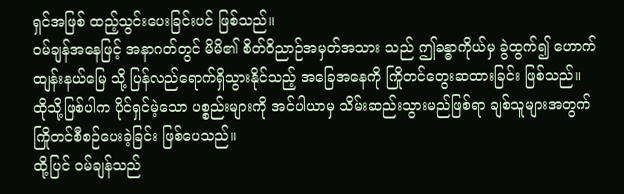ရှင်အဖြစ် ထည့်သွင်းပေးခြင်းပင် ဖြစ်သည်။
ဝမ်ချန်အနေဖြင့် အနာဂတ်တွင် မိမိ၏ စိတ်ဝိညာဉ်အမှတ်အသား သည် ဤခန္ဓာကိုယ်မှ ခွဲထွက်၍ ဟောက်ထျန်းနယ်မြေ သို့ ပြန်လည်ရောက်ရှိသွားနိုင်သည့် အခြေအနေကို ကြိုတင်တွေးဆထားခြင်း ဖြစ်သည်။
ထိုသို့ဖြစ်ပါက ပိုင်ရှင်မဲ့သော ပစ္စည်းများကို အင်ပါယာမှ သိမ်းဆည်းသွားမည်ဖြစ်ရာ ချစ်သူများအတွက် ကြိုတင်စီစဉ်ပေးခဲ့ခြင်း ဖြစ်ပေသည်။
ထို့ပြင် ဝမ်ချန်သည်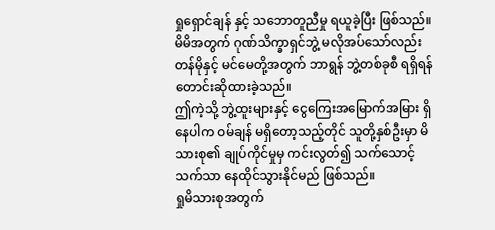ရှုရှောင်ချန် နှင့် သဘောတူညီမှု ရယူခဲ့ပြီး ဖြစ်သည်။ မိမိအတွက် ဂုဏ်သိက္ခာရှင်ဘွဲ့ မလိုအပ်သော်လည်း တန်မိုနှင့် မင်မေတို့အတွက် ဘာရွန် ဘွဲ့တစ်ခုစီ ရရှိရန် တောင်းဆိုထားခဲ့သည်။
ဤကဲ့သို့ ဘွဲ့ထူးများနှင့် ငွေကြေးအမြောက်အမြား ရှိနေပါက ဝမ်ချန် မရှိတော့သည့်တိုင် သူတို့နှစ်ဦးမှာ မိသားစု၏ ချုပ်ကိုင်မှုမှ ကင်းလွတ်၍ သက်သောင့်သက်သာ နေထိုင်သွားနိုင်မည် ဖြစ်သည်။
ရှုမိသားစုအတွက်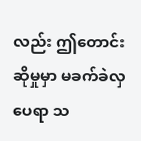လည်း ဤတောင်းဆိုမှုမှာ မခက်ခဲလှပေရာ သ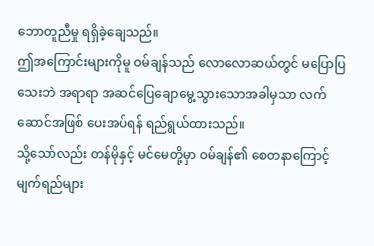ဘောတူညီမှု ရရှိခဲ့ချေသည်။
ဤအကြောင်းများကိုမူ ဝမ်ချန်သည် လောလောဆယ်တွင် မပြောပြသေးဘဲ အရာရာ အဆင်ပြေချောမွေ့သွားသောအခါမှသာ လက်ဆောင်အဖြစ် ပေးအပ်ရန် ရည်ရွယ်ထားသည်။
သို့သော်လည်း တန်မိုနှင့် မင်မေတို့မှာ ဝမ်ချန်၏ စေတနာကြောင့် မျက်ရည်များ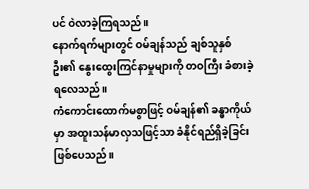ပင် ဝဲလာခဲ့ကြရသည်။
နောက်ရက်များတွင် ဝမ်ချန်သည် ချစ်သူနှစ်ဦး၏ နွေးထွေးကြင်နာမှုများကို တဝကြီး ခံစားခဲ့ရလေသည်။
ကံကောင်းထောက်မစွာဖြင့် ဝမ်ချန်၏ ခန္ဓာကိုယ်မှာ အထူးသန်မာလှသဖြင့်သာ ခံနိုင်ရည်ရှိခဲ့ခြင်း ဖြစ်ပေသည်။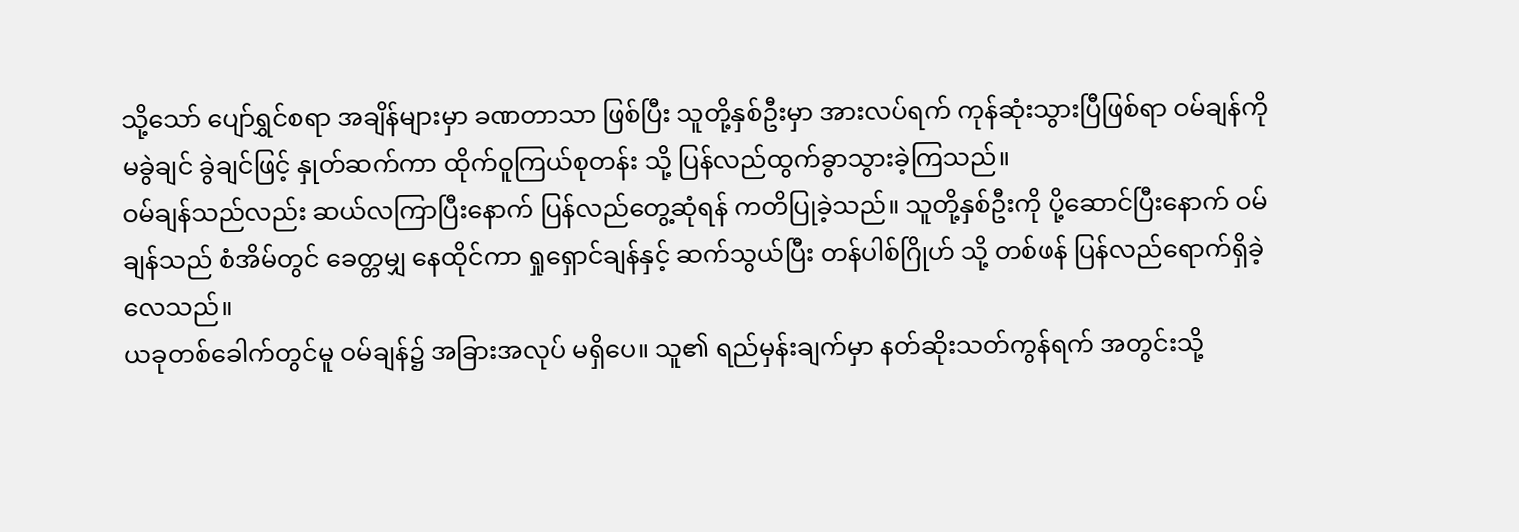သို့သော် ပျော်ရွှင်စရာ အချိန်များမှာ ခဏတာသာ ဖြစ်ပြီး သူတို့နှစ်ဦးမှာ အားလပ်ရက် ကုန်ဆုံးသွားပြီဖြစ်ရာ ဝမ်ချန်ကို မခွဲချင် ခွဲချင်ဖြင့် နှုတ်ဆက်ကာ ထိုက်ဝူကြယ်စုတန်း သို့ ပြန်လည်ထွက်ခွာသွားခဲ့ကြသည်။
ဝမ်ချန်သည်လည်း ဆယ်လကြာပြီးနောက် ပြန်လည်တွေ့ဆုံရန် ကတိပြုခဲ့သည်။ သူတို့နှစ်ဦးကို ပို့ဆောင်ပြီးနောက် ဝမ်ချန်သည် စံအိမ်တွင် ခေတ္တမျှ နေထိုင်ကာ ရှုရှောင်ချန်နှင့် ဆက်သွယ်ပြီး တန်ပါစ်ဂြိုဟ် သို့ တစ်ဖန် ပြန်လည်ရောက်ရှိခဲ့လေသည်။
ယခုတစ်ခေါက်တွင်မူ ဝမ်ချန်၌ အခြားအလုပ် မရှိပေ။ သူ၏ ရည်မှန်းချက်မှာ နတ်ဆိုးသတ်ကွန်ရက် အတွင်းသို့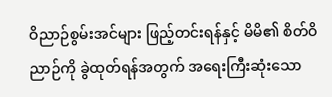ဝိညာဉ်စွမ်းအင်များ ဖြည့်တင်းရန်နှင့် မိမိ၏ စိတ်ဝိညာဉ်ကို ခွဲထုတ်ရန်အတွက် အရေးကြီးဆုံးသော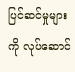ပြင်ဆင်မှုများကို လုပ်ဆောင်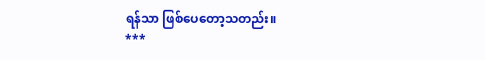ရန်သာ ဖြစ်ပေတော့သတည်း။
***